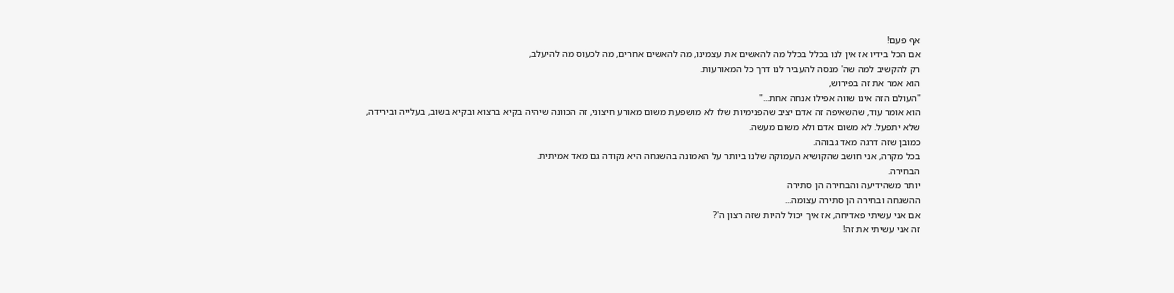אף פעם!
אם הכל בידיו אז אין לנו בכלל בכלל מה להאשים את עצמינו, מה להאשים אחרים, מה לכעוס מה להיעלב,
רק להקשיב למה שה' מנסה להעביר לנו דרך כל המאורעות.
הוא אמר את זה בפירוש,
"העולם הזה אינו שווה אפילו אנחה אחת..."
הוא אומר עוד, שהשאיפה זה אדם יציב שהפנימיות שלו לא מושפעת משום מאורע חיצוני, זה הכוונה שיהיה בקיא ברצוא ובקיא בשוב, בעלייה ובירידה,
שלא יתפעל. לא משום אדם ולא משום מעשה.
כמובן שזה דרגה מאד גבוהה.
בכל מקרה, אני חושב שהקושיא העמוקה שלנו ביותר על האמונה בהשגחה היא נקודה גם מאד אמיתית.
הבחירה.
יותר משהידיעה והבחירה הן סתירה
ההשגחה ובחירה הן סתירה עצומה...
אם אני עשיתי פאדיחה, אז איך יכול להיות שזה רצון ה'?
זה אני עשיתי את זה!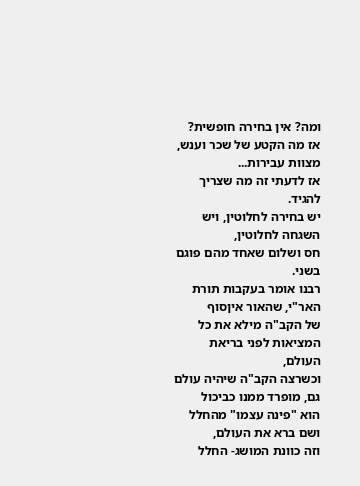ומה? אין בחירה חופשית?
אז מה הקטע של שכר וענש, מצוות עבירות...
אז לדעתי זה מה שצריך להגיד.
יש בחירה לחלוטין, ויש השגחה לחלוטין,
חס ושלום שאחד מהם פוגם בשני.
רבנו אומר בעקבות תורת האר"י, שהאור איןסוף
של הקב"ה מילא את כל המציאות לפני בריאת העולם,
וכשרצה הקב"ה שיהיה עולם גם, מופרד ממנו כביכול
הוא "פינה עצמו" מהחלל ושם ברא את העולם,
וזה כוונת המושג- החלל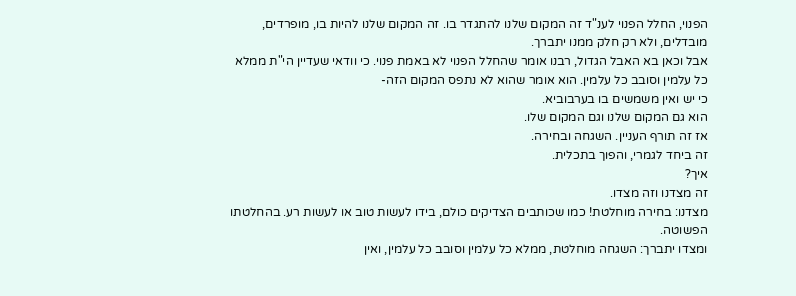הפנוי, החלל הפנוי לענ"ד זה המקום שלנו להתגדר בו. זה המקום שלנו להיות בו, מופרדים, מובדלים, ולא רק חלק ממנו יתברך.
אבל וכאן בא האבל הגדול, רבנו אומר שהחלל הפנוי לא באמת פנוי. כי וודאי שעדיין הי"ת ממלא כל עלמין וסובב כל עלמין. הוא אומר שהוא לא נתפס המקום הזה-
כי יש ואין משמשים בו בערבוביא.
הוא גם המקום שלנו וגם המקום שלו.
אז זה תורף העניין. השגחה ובחירה.
זה ביחד לגמרי, והפוך בתכלית.
איך?
זה מצדנו וזה מצדו.
מצדנו: בחירה מוחלטת! כמו שכותבים הצדיקים כולם, בידו לעשות טוב או לעשות רע. בהחלטתו הפשוטה.
ומצדו יתברך: השגחה מוחלטת, ממלא כל עלמין וסובב כל עלמין, ואין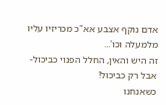אדם נוקף אצבע אא"כ מכריזיו עליו מלמעלה וכו'...
זה היש והאין, החלל הפנוי כביכול- אבל רק כביכול!
כשאנחנו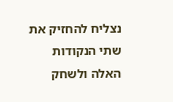נצליח להחזיק את שתי הנקודות האלה ולשחק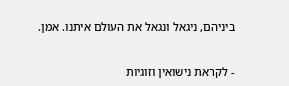ביניהם, ניגאל ונגאל את העולם איתנו. אמן.


- לקראת נישואין וזוגיות